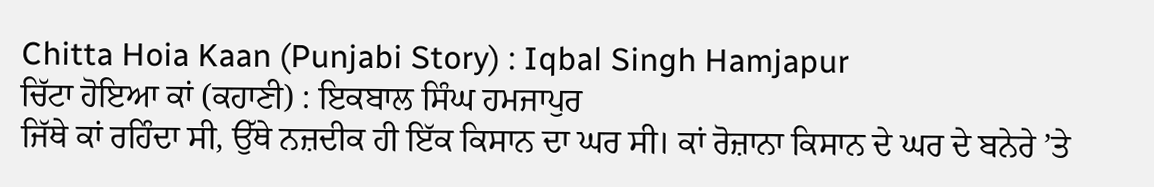Chitta Hoia Kaan (Punjabi Story) : Iqbal Singh Hamjapur
ਚਿੱਟਾ ਹੋਇਆ ਕਾਂ (ਕਹਾਣੀ) : ਇਕਬਾਲ ਸਿੰਘ ਹਮਜਾਪੁਰ
ਜਿੱਥੇ ਕਾਂ ਰਹਿੰਦਾ ਸੀ, ਉੱਥੇ ਨਜ਼ਦੀਕ ਹੀ ਇੱਕ ਕਿਸਾਨ ਦਾ ਘਰ ਸੀ। ਕਾਂ ਰੋਜ਼ਾਨਾ ਕਿਸਾਨ ਦੇ ਘਰ ਦੇ ਬਨੇਰੇ ’ਤੇ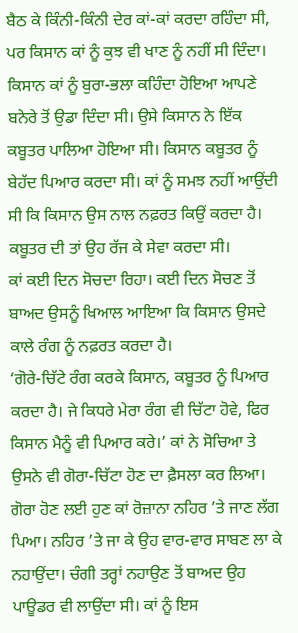ਬੈਠ ਕੇ ਕਿੰਨੀ-ਕਿੰਨੀ ਦੇਰ ਕਾਂ-ਕਾਂ ਕਰਦਾ ਰਹਿੰਦਾ ਸੀ, ਪਰ ਕਿਸਾਨ ਕਾਂ ਨੂੰ ਕੁਝ ਵੀ ਖਾਣ ਨੂੰ ਨਹੀਂ ਸੀ ਦਿੰਦਾ। ਕਿਸਾਨ ਕਾਂ ਨੂੰ ਬੁਰਾ-ਭਲਾ ਕਹਿੰਦਾ ਹੋਇਆ ਆਪਣੇ ਬਨੇਰੇ ਤੋਂ ਉਡਾ ਦਿੰਦਾ ਸੀ। ਉਸੇ ਕਿਸਾਨ ਨੇ ਇੱਕ ਕਬੂਤਰ ਪਾਲਿਆ ਹੋਇਆ ਸੀ। ਕਿਸਾਨ ਕਬੂਤਰ ਨੂੰ ਬੇਹੱਦ ਪਿਆਰ ਕਰਦਾ ਸੀ। ਕਾਂ ਨੂੰ ਸਮਝ ਨਹੀਂ ਆਉਂਦੀ ਸੀ ਕਿ ਕਿਸਾਨ ਉਸ ਨਾਲ ਨਫ਼ਰਤ ਕਿਉਂ ਕਰਦਾ ਹੈ। ਕਬੂਤਰ ਦੀ ਤਾਂ ਉਹ ਰੱਜ ਕੇ ਸੇਵਾ ਕਰਦਾ ਸੀ।
ਕਾਂ ਕਈ ਦਿਨ ਸੋਚਦਾ ਰਿਹਾ। ਕਈ ਦਿਨ ਸੋਚਣ ਤੋਂ ਬਾਅਦ ਉਸਨੂੰ ਖਿਆਲ ਆਇਆ ਕਿ ਕਿਸਾਨ ਉਸਦੇ ਕਾਲੇ ਰੰਗ ਨੂੰ ਨਫ਼ਰਤ ਕਰਦਾ ਹੈ।
‘ਗੋਰੇ-ਚਿੱਟੇ ਰੰਗ ਕਰਕੇ ਕਿਸਾਨ, ਕਬੂਤਰ ਨੂੰ ਪਿਆਰ ਕਰਦਾ ਹੈ। ਜੇ ਕਿਧਰੇ ਮੇਰਾ ਰੰਗ ਵੀ ਚਿੱਟਾ ਹੋਵੇ, ਫਿਰ ਕਿਸਾਨ ਮੈਨੂੰ ਵੀ ਪਿਆਰ ਕਰੇ।’ ਕਾਂ ਨੇ ਸੋਚਿਆ ਤੇ ਉਸਨੇ ਵੀ ਗੋਰਾ-ਚਿੱਟਾ ਹੋਣ ਦਾ ਫ਼ੈਸਲਾ ਕਰ ਲਿਆ।
ਗੋਰਾ ਹੋਣ ਲਈ ਹੁਣ ਕਾਂ ਰੋਜ਼ਾਨਾ ਨਹਿਰ ’ਤੇ ਜਾਣ ਲੱਗ ਪਿਆ। ਨਹਿਰ ’ਤੇ ਜਾ ਕੇ ਉਹ ਵਾਰ-ਵਾਰ ਸਾਬਣ ਲਾ ਕੇ ਨਹਾਉਂਦਾ। ਚੰਗੀ ਤਰ੍ਹਾਂ ਨਹਾਉਣ ਤੋਂ ਬਾਅਦ ਉਹ ਪਾਊਡਰ ਵੀ ਲਾਉਂਦਾ ਸੀ। ਕਾਂ ਨੂੰ ਇਸ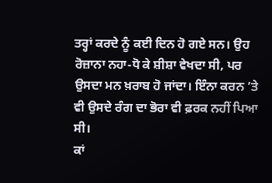ਤਰ੍ਹਾਂ ਕਰਦੇ ਨੂੰ ਕਈ ਦਿਨ ਹੋ ਗਏ ਸਨ। ਉਹ ਰੋਜ਼ਾਨਾ ਨਹਾ-ਧੋ ਕੇ ਸ਼ੀਸ਼ਾ ਵੇਖਦਾ ਸੀ, ਪਰ ਉਸਦਾ ਮਨ ਖ਼ਰਾਬ ਹੋ ਜਾਂਦਾ। ਇੰਨਾ ਕਰਨ ’ਤੇ ਵੀ ਉਸਦੇ ਰੰਗ ਦਾ ਭੋਰਾ ਵੀ ਫ਼ਰਕ ਨਹੀਂ ਪਿਆ ਸੀ।
ਕਾਂ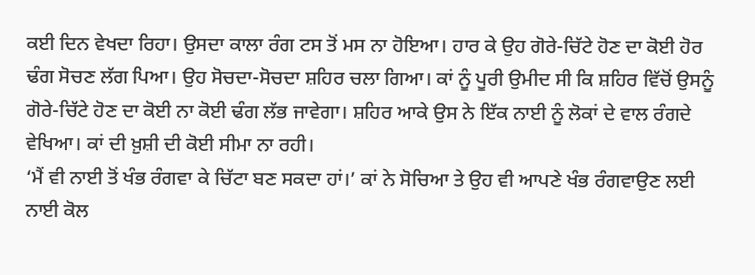ਕਈ ਦਿਨ ਵੇਖਦਾ ਰਿਹਾ। ਉਸਦਾ ਕਾਲਾ ਰੰਗ ਟਸ ਤੋਂ ਮਸ ਨਾ ਹੋਇਆ। ਹਾਰ ਕੇ ਉਹ ਗੋਰੇ-ਚਿੱਟੇ ਹੋਣ ਦਾ ਕੋਈ ਹੋਰ ਢੰਗ ਸੋਚਣ ਲੱਗ ਪਿਆ। ਉਹ ਸੋਚਦਾ-ਸੋਚਦਾ ਸ਼ਹਿਰ ਚਲਾ ਗਿਆ। ਕਾਂ ਨੂੰ ਪੂਰੀ ਉਮੀਦ ਸੀ ਕਿ ਸ਼ਹਿਰ ਵਿੱਚੋਂ ਉਸਨੂੰ ਗੋਰੇ-ਚਿੱਟੇ ਹੋਣ ਦਾ ਕੋਈ ਨਾ ਕੋਈ ਢੰਗ ਲੱਭ ਜਾਵੇਗਾ। ਸ਼ਹਿਰ ਆਕੇ ਉਸ ਨੇ ਇੱਕ ਨਾਈ ਨੂੰ ਲੋਕਾਂ ਦੇ ਵਾਲ ਰੰਗਦੇ ਵੇਖਿਆ। ਕਾਂ ਦੀ ਖ਼ੁਸ਼ੀ ਦੀ ਕੋਈ ਸੀਮਾ ਨਾ ਰਹੀ।
‘ਮੈਂ ਵੀ ਨਾਈ ਤੋਂ ਖੰਭ ਰੰਗਵਾ ਕੇ ਚਿੱਟਾ ਬਣ ਸਕਦਾ ਹਾਂ।’ ਕਾਂ ਨੇ ਸੋਚਿਆ ਤੇ ਉਹ ਵੀ ਆਪਣੇ ਖੰਭ ਰੰਗਵਾਉਣ ਲਈ ਨਾਈ ਕੋਲ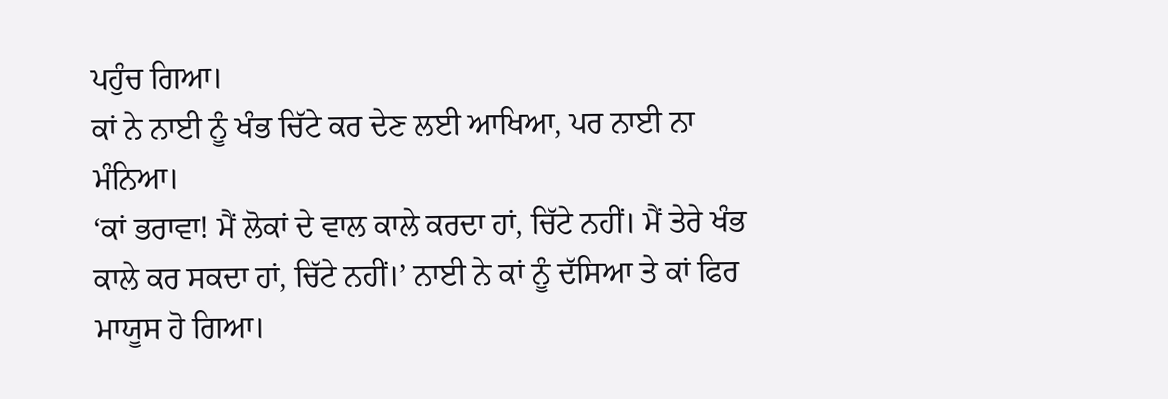ਪਹੁੰਚ ਗਿਆ।
ਕਾਂ ਨੇ ਨਾਈ ਨੂੰ ਖੰਭ ਚਿੱਟੇ ਕਰ ਦੇਣ ਲਈ ਆਖਿਆ, ਪਰ ਨਾਈ ਨਾ ਮੰਨਿਆ।
‘ਕਾਂ ਭਰਾਵਾ! ਮੈਂ ਲੋਕਾਂ ਦੇ ਵਾਲ ਕਾਲੇ ਕਰਦਾ ਹਾਂ, ਚਿੱਟੇ ਨਹੀਂ। ਮੈਂ ਤੇਰੇ ਖੰਭ ਕਾਲੇ ਕਰ ਸਕਦਾ ਹਾਂ, ਚਿੱਟੇ ਨਹੀਂ।’ ਨਾਈ ਨੇ ਕਾਂ ਨੂੰ ਦੱਸਿਆ ਤੇ ਕਾਂ ਫਿਰ ਮਾਯੂਸ ਹੋ ਗਿਆ।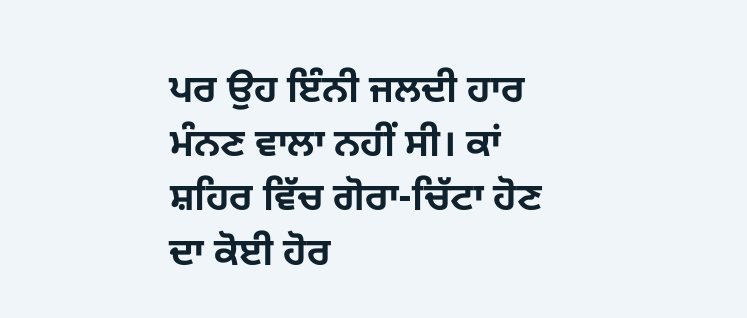ਪਰ ਉਹ ਇੰਨੀ ਜਲਦੀ ਹਾਰ ਮੰਨਣ ਵਾਲਾ ਨਹੀਂ ਸੀ। ਕਾਂ ਸ਼ਹਿਰ ਵਿੱਚ ਗੋਰਾ-ਚਿੱਟਾ ਹੋਣ ਦਾ ਕੋਈ ਹੋਰ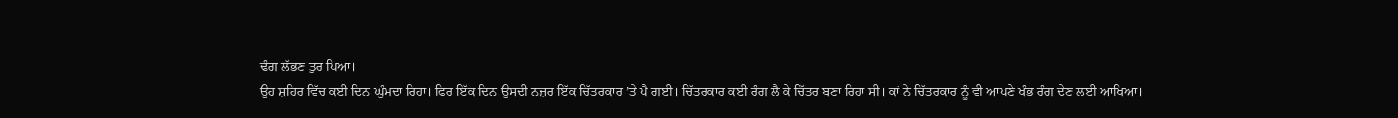ਢੰਗ ਲੱਭਣ ਤੁਰ ਪਿਆ।
ਉਹ ਸ਼ਹਿਰ ਵਿੱਚ ਕਈ ਦਿਨ ਘੁੰਮਦਾ ਰਿਹਾ। ਫਿਰ ਇੱਕ ਦਿਨ ਉਸਦੀ ਨਜ਼ਰ ਇੱਕ ਚਿੱਤਰਕਾਰ ’ਤੇ ਪੈ ਗਈ। ਚਿੱਤਰਕਾਰ ਕਈ ਰੰਗ ਲੈ ਕੇ ਚਿੱਤਰ ਬਣਾ ਰਿਹਾ ਸੀ। ਕਾਂ ਨੇ ਚਿੱਤਰਕਾਰ ਨੂੰ ਵੀ ਆਪਣੇ ਖੰਭ ਰੰਗ ਦੇਣ ਲਈ ਆਖਿਆ।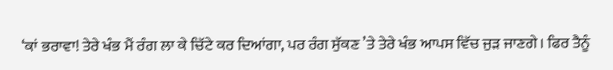‘ਕਾਂ ਭਰਾਵਾ! ਤੇਰੇ ਖੰਭ ਮੈਂ ਰੰਗ ਲਾ ਕੇ ਚਿੱਟੇ ਕਰ ਦਿਆਂਗਾ, ਪਰ ਰੰਗ ਸੁੱਕਣ ’ਤੇ ਤੇਰੇ ਖੰਭ ਆਪਸ ਵਿੱਚ ਜੁੜ ਜਾਣਗੇ। ਫਿਰ ਤੈਨੂੰ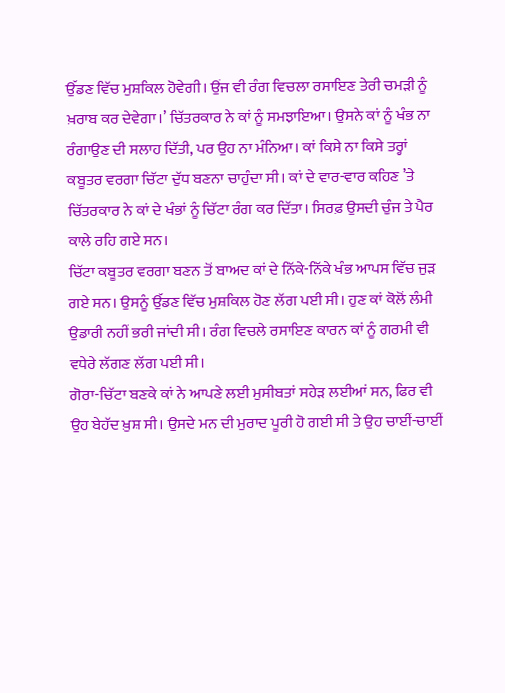ਉੱਡਣ ਵਿੱਚ ਮੁਸ਼ਕਿਲ ਹੋਵੇਗੀ। ਉਂਜ ਵੀ ਰੰਗ ਵਿਚਲਾ ਰਸਾਇਣ ਤੇਰੀ ਚਮੜੀ ਨੂੰ ਖ਼ਰਾਬ ਕਰ ਦੇਵੇਗਾ।’ ਚਿੱਤਰਕਾਰ ਨੇ ਕਾਂ ਨੂੰ ਸਮਝਾਇਆ। ਉਸਨੇ ਕਾਂ ਨੂੰ ਖੰਭ ਨਾ ਰੰਗਾਉਣ ਦੀ ਸਲਾਹ ਦਿੱਤੀ, ਪਰ ਉਹ ਨਾ ਮੰਨਿਆ। ਕਾਂ ਕਿਸੇ ਨਾ ਕਿਸੇ ਤਰ੍ਹਾਂ ਕਬੂਤਰ ਵਰਗਾ ਚਿੱਟਾ ਦੁੱਧ ਬਣਨਾ ਚਾਹੁੰਦਾ ਸੀ। ਕਾਂ ਦੇ ਵਾਰ-ਵਾਰ ਕਹਿਣ ’ਤੇ ਚਿੱਤਰਕਾਰ ਨੇ ਕਾਂ ਦੇ ਖੰਭਾਂ ਨੂੰ ਚਿੱਟਾ ਰੰਗ ਕਰ ਦਿੱਤਾ। ਸਿਰਫ਼ ਉਸਦੀ ਚੁੰਜ ਤੇ ਪੈਰ ਕਾਲੇ ਰਹਿ ਗਏ ਸਨ।
ਚਿੱਟਾ ਕਬੂਤਰ ਵਰਗਾ ਬਣਨ ਤੋਂ ਬਾਅਦ ਕਾਂ ਦੇ ਨਿੱਕੇ-ਨਿੱਕੇ ਖੰਭ ਆਪਸ ਵਿੱਚ ਜੁੜ ਗਏ ਸਨ। ਉਸਨੂੰ ਉੱਡਣ ਵਿੱਚ ਮੁਸ਼ਕਿਲ ਹੋਣ ਲੱਗ ਪਈ ਸੀ। ਹੁਣ ਕਾਂ ਕੋਲੋਂ ਲੰਮੀ ਉਡਾਰੀ ਨਹੀਂ ਭਰੀ ਜਾਂਦੀ ਸੀ। ਰੰਗ ਵਿਚਲੇ ਰਸਾਇਣ ਕਾਰਨ ਕਾਂ ਨੂੰ ਗਰਮੀ ਵੀ ਵਧੇਰੇ ਲੱਗਣ ਲੱਗ ਪਈ ਸੀ।
ਗੋਰਾ-ਚਿੱਟਾ ਬਣਕੇ ਕਾਂ ਨੇ ਆਪਣੇ ਲਈ ਮੁਸੀਬਤਾਂ ਸਹੇੜ ਲਈਆਂ ਸਨ, ਫਿਰ ਵੀ ਉਹ ਬੇਹੱਦ ਖ਼ੁਸ਼ ਸੀ। ਉਸਦੇ ਮਨ ਦੀ ਮੁਰਾਦ ਪੂਰੀ ਹੋ ਗਈ ਸੀ ਤੇ ਉਹ ਚਾਈਂ-ਚਾਈਂ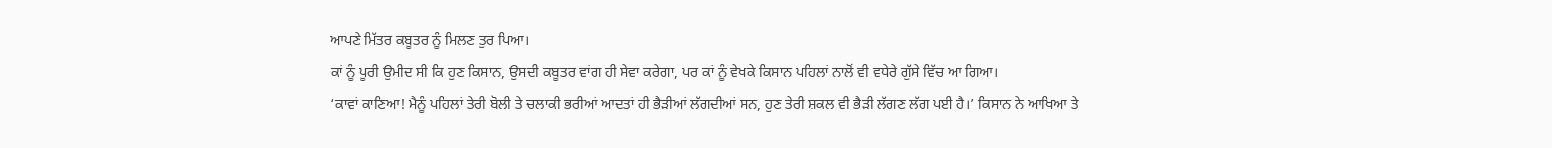ਆਪਣੇ ਮਿੱਤਰ ਕਬੂਤਰ ਨੂੰ ਮਿਲਣ ਤੁਰ ਪਿਆ।
ਕਾਂ ਨੂੰ ਪੂਰੀ ਉਮੀਦ ਸੀ ਕਿ ਹੁਣ ਕਿਸਾਨ, ਉਸਦੀ ਕਬੂਤਰ ਵਾਂਗ ਹੀ ਸੇਵਾ ਕਰੇਗਾ, ਪਰ ਕਾਂ ਨੂੰ ਵੇਖਕੇ ਕਿਸਾਨ ਪਹਿਲਾਂ ਨਾਲੋਂ ਵੀ ਵਧੇਰੇ ਗੁੱਸੇ ਵਿੱਚ ਆ ਗਿਆ।
‘ਕਾਵਾਂ ਕਾਣਿਆ! ਮੈਨੂੰ ਪਹਿਲਾਂ ਤੇਰੀ ਬੋਲੀ ਤੇ ਚਲਾਕੀ ਭਰੀਆਂ ਆਦਤਾਂ ਹੀ ਭੈੜੀਆਂ ਲੱਗਦੀਆਂ ਸਨ, ਹੁਣ ਤੇਰੀ ਸ਼ਕਲ ਵੀ ਭੈੜੀ ਲੱਗਣ ਲੱਗ ਪਈ ਹੈ।’ ਕਿਸਾਨ ਨੇ ਆਖਿਆ ਤੇ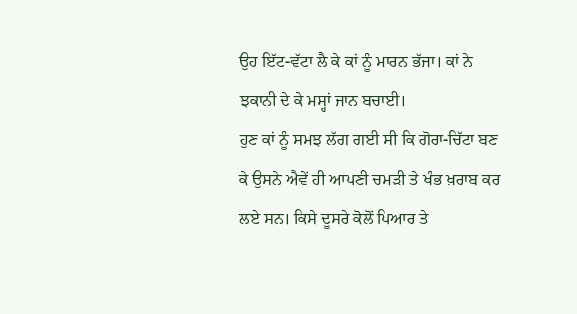ਉਹ ਇੱਟ-ਵੱਟਾ ਲੈ ਕੇ ਕਾਂ ਨੂੰ ਮਾਰਨ ਭੱਜਾ। ਕਾਂ ਨੇ ਝਕਾਨੀ ਦੇ ਕੇ ਮਸ੍ਹਾਂ ਜਾਨ ਬਚਾਈ।
ਹੁਣ ਕਾਂ ਨੂੰ ਸਮਝ ਲੱਗ ਗਈ ਸੀ ਕਿ ਗੋਰਾ-ਚਿੱਟਾ ਬਣ ਕੇ ਉਸਨੇ ਐਵੇਂ ਹੀ ਆਪਣੀ ਚਮੜੀ ਤੇ ਖੰਭ ਖ਼ਰਾਬ ਕਰ ਲਏ ਸਨ। ਕਿਸੇ ਦੂਸਰੇ ਕੋਲੋਂ ਪਿਆਰ ਤੇ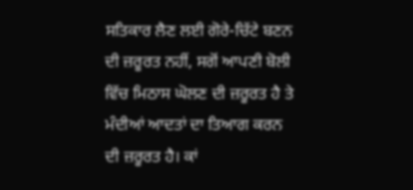ਸਤਿਕਾਰ ਲੈਣ ਲਈ ਗੋਰੇ-ਚਿੱਟੇ ਬਣਨ ਦੀ ਜ਼ਰੂਰਤ ਨਹੀਂ, ਸਗੋਂ ਆਪਣੀ ਬੋਲੀ ਵਿੱਚ ਮਿਠਾਸ ਘੋਲਣ ਦੀ ਜ਼ਰੂਰਤ ਹੈ ਤੇ ਮੰਦੀਆਂ ਆਦਤਾਂ ਦਾ ਤਿਆਗ ਕਰਨ ਦੀ ਜ਼ਰੂਰਤ ਹੈ। ਕਾਂ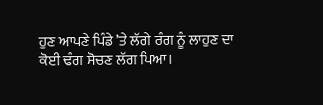ਹੁਣ ਆਪਣੇ ਪਿੰਡੇ ’ਤੇ ਲੱਗੇ ਰੰਗ ਨੂੰ ਲਾਹੁਣ ਦਾ ਕੋਈ ਢੰਗ ਸੋਚਣ ਲੱਗ ਪਿਆ।